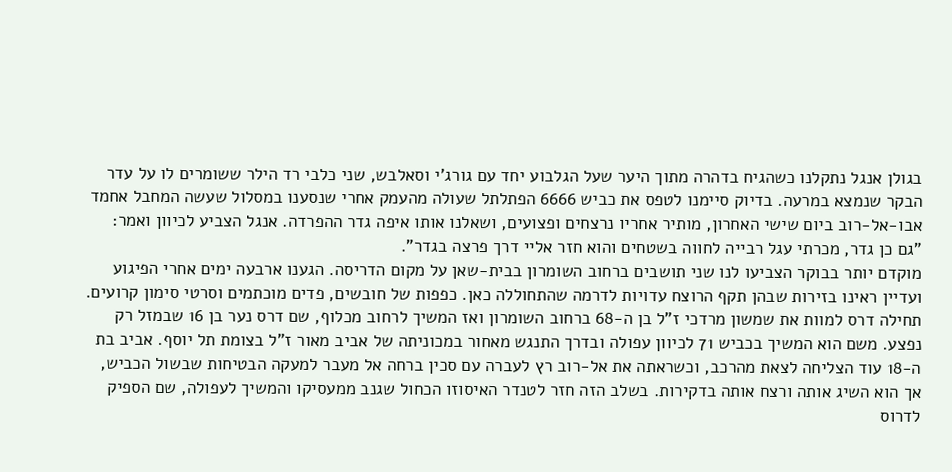בגולן אנגל נתקלנו כשהגיח בדהרה מתוך היער שעל הגלבוע יחד עם גורג'י וסאלבש, שני כלבי רד הילר ששומרים לו על עדר הבקר שנמצא במרעה. בדיוק סיימנו לטפס את כביש 6666 הפתלתל שעולה מהעמק אחרי שנסענו במסלול שעשה המחבל אחמד אבו-אל-רוב ביום שישי האחרון, מותיר אחריו נרצחים ופצועים, ושאלנו אותו איפה גדר ההפרדה. אנגל הצביע לכיוון ואמר: "גם כן גדר, מכרתי עגל רבייה לחווה בשטחים והוא חזר אליי דרך פרצה בגדר".
מוקדם יותר בבוקר הצביעו לנו שני תושבים ברחוב השומרון בבית-שאן על מקום הדריסה. הגענו ארבעה ימים אחרי הפיגוע ועדיין ראינו בזירות שבהן תקף הרוצח עדויות לדרמה שהתחוללה כאן. כפפות של חובשים, פדים מוכתמים וסרטי סימון קרועים. תחילה דרס למוות את שמשון מרדכי ז"ל בן ה-68 ברחוב השומרון ואז המשיך לרחוב מכלוף, שם דרס נער בן 16 שבמזל רק נפצע. משם הוא המשיך בכביש 71 לכיוון עפולה ובדרך התנגש מאחור במכוניתה של אביב מאור ז"ל בצומת תל יוסף. אביב בת ה-18 עוד הצליחה לצאת מהרכב, וכשראתה את אל-רוב רץ לעברה עם סכין ברחה אל מעבר למעקה הבטיחות שבשול הכביש, אך הוא השיג אותה ורצח אותה בדקירות. בשלב הזה חזר לטנדר האיסוזו הכחול שגנב ממעסיקו והמשיך לעפולה, שם הספיק לדרוס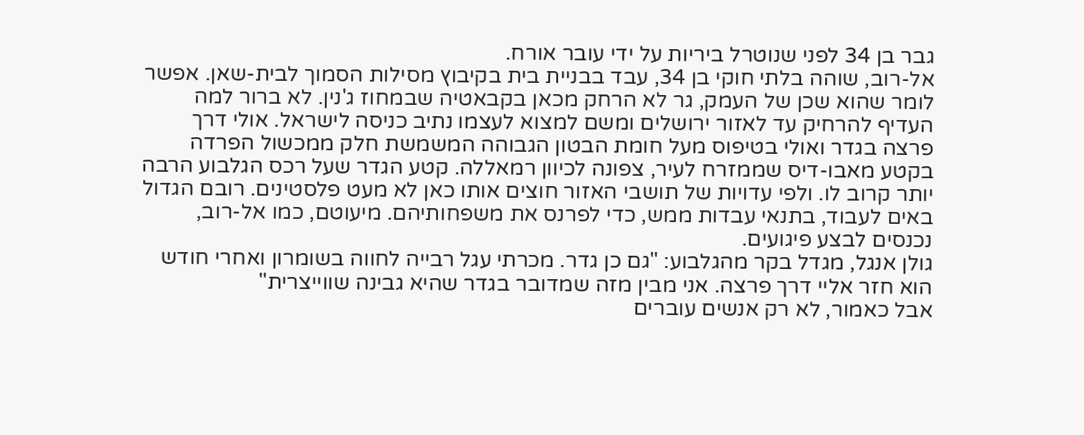גבר בן 34 לפני שנוטרל ביריות על ידי עובר אורח.
אל-רוב, שוהה בלתי חוקי בן 34, עבד בבניית בית בקיבוץ מסילות הסמוך לבית-שאן. אפשר לומר שהוא שכן של העמק, גר לא הרחק מכאן בקבאטיה שבמחוז ג'נין. לא ברור למה העדיף להרחיק עד לאזור ירושלים ומשם למצוא לעצמו נתיב כניסה לישראל. אולי דרך פרצה בגדר ואולי בטיפוס מעל חומת הבטון הגבוהה המשמשת חלק ממכשול הפרדה בקטע מאבו-דיס שממזרח לעיר, צפונה לכיוון רמאללה. קטע הגדר שעל רכס הגלבוע הרבה יותר קרוב לו. ולפי עדויות של תושבי האזור חוצים אותו כאן לא מעט פלסטינים. רובם הגדול באים לעבוד, בתנאי עבדות ממש, כדי לפרנס את משפחותיהם. מיעוטם, כמו אל-רוב, נכנסים לבצע פיגועים.
גולן אנגל, מגדל בקר מהגלבוע: "גם כן גדר. מכרתי עגל רבייה לחווה בשומרון ואחרי חודש הוא חזר אליי דרך פרצה. אני מבין מזה שמדובר בגדר שהיא גבינה שווייצרית"
אבל כאמור, לא רק אנשים עוברים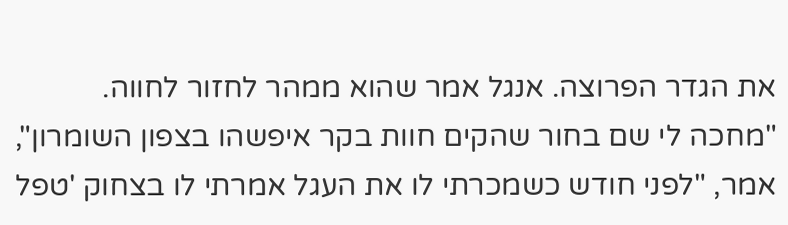את הגדר הפרוצה. אנגל אמר שהוא ממהר לחזור לחווה. "מחכה לי שם בחור שהקים חוות בקר איפשהו בצפון השומרון", אמר, "לפני חודש כשמכרתי לו את העגל אמרתי לו בצחוק 'טפל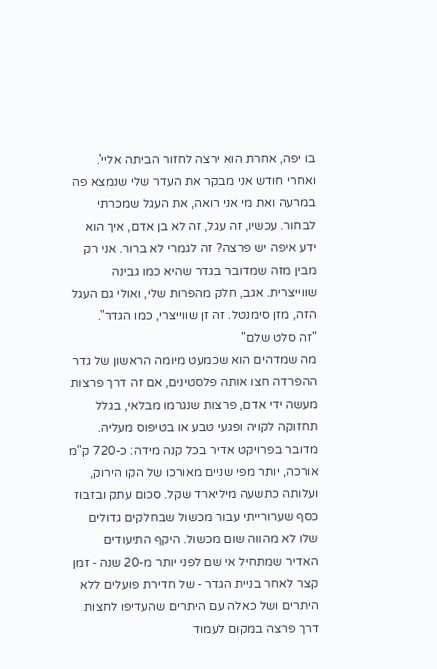בו יפה, אחרת הוא ירצה לחזור הביתה אליי'. ואחרי חודש אני מבקר את העדר שלי שנמצא פה במרעה ואת מי אני רואה, את העגל שמכרתי לבחור. עכשיו, זה עגל, זה לא בן אדם, איך הוא ידע איפה יש פרצה? זה לגמרי לא ברור. אני רק מבין מזה שמדובר בגדר שהיא כמו גבינה שווייצרית. אגב, חלק מהפרות שלי, ואולי גם העגל הזה, מזן סימנטל. זה זן שווייצרי, כמו הגדר".
"זה סלט שלם"
מה שמדהים הוא שכמעט מיומה הראשון של גדר ההפרדה חצו אותה פלסטינים, אם זה דרך פרצות מעשה ידי אדם, פרצות שנגרמו מבלאי, בגלל תחזוקה לקויה ופגעי טבע או בטיפוס מעליה. מדובר בפרויקט אדיר בכל קנה מידה: כ-720 ק"מ אורכה, יותר מפי שניים מאורכו של הקו הירוק, ועלותה כתשעה מיליארד שקל. סכום עתק ובזבוז כסף שערורייתי עבור מכשול שבחלקים גדולים שלו לא מהווה שום מכשול. היקף התיעודים האדיר שמתחיל אי שם לפני יותר מ-20 שנה ‑ זמן קצר לאחר בניית הגדר ‑ של חדירת פועלים ללא היתרים ושל כאלה עם היתרים שהעדיפו לחצות דרך פרצה במקום לעמוד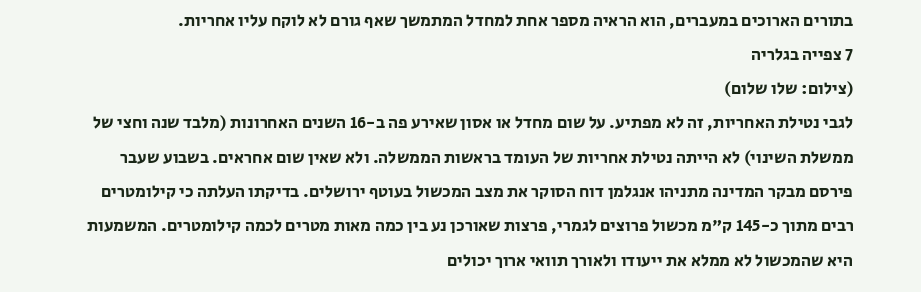בתורים הארוכים במעברים, הוא הראיה מספר אחת למחדל המתמשך שאף גורם לא לוקח עליו אחריות.
7 צפייה בגלריה
(צילום: שלו שלום)
לגבי נטילת האחריות, זה לא מפתיע. על שום מחדל או אסון שאירע פה ב-16 השנים האחרונות (מלבד שנה וחצי של ממשלת השינוי) לא הייתה נטילת אחריות של העומד בראשות הממשלה. ולא שאין שום אחראים. בשבוע שעבר פירסם מבקר המדינה מתניהו אנגלמן דוח הסוקר את מצב המכשול בעוטף ירושלים. בדיקתו העלתה כי קילומטרים רבים מתוך כ-145 ק"מ מכשול פרוצים לגמרי, פרצות שאורכן נע בין כמה מאות מטרים לכמה קילומטרים. המשמעות היא שהמכשול לא ממלא את ייעודו ולאורך תוואי ארוך יכולים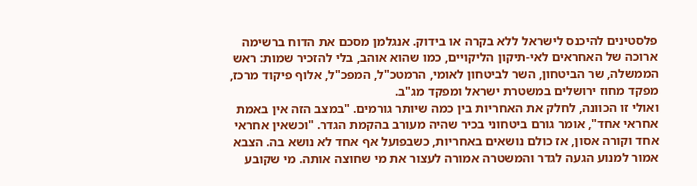פלסטינים להיכנס לישראל ללא בקרה או בידוק. אנגלמן מסכם את הדוח ברשימה ארוכה של האחראים לאי-תיקון הליקויים, כמו שהוא אוהב, בלי להזכיר שמות: ראש הממשלה, שר הביטחון, השר לביטחון לאומי, הרמטכ"ל, המפכ"ל, אלוף פיקוד מרכז, מפקד מחוז ירושלים במשטרת ישראל ומפקד מג"ב.
ואולי זו הכוונה, לחלק את האחריות בין כמה שיותר גורמים. "במצב הזה אין באמת אחראי אחד", אומר גורם ביטחוני בכיר שהיה מעורב בהקמת הגדר. "וכשאין אחראי אחד וקורה אסון, אז כולם נושאים באחריות, כשבפועל אף אחד לא נושא בה. הצבא אמור למנוע הגעה לגדר והמשטרה אמורה לעצור את מי שחוצה אותה. מי שקובע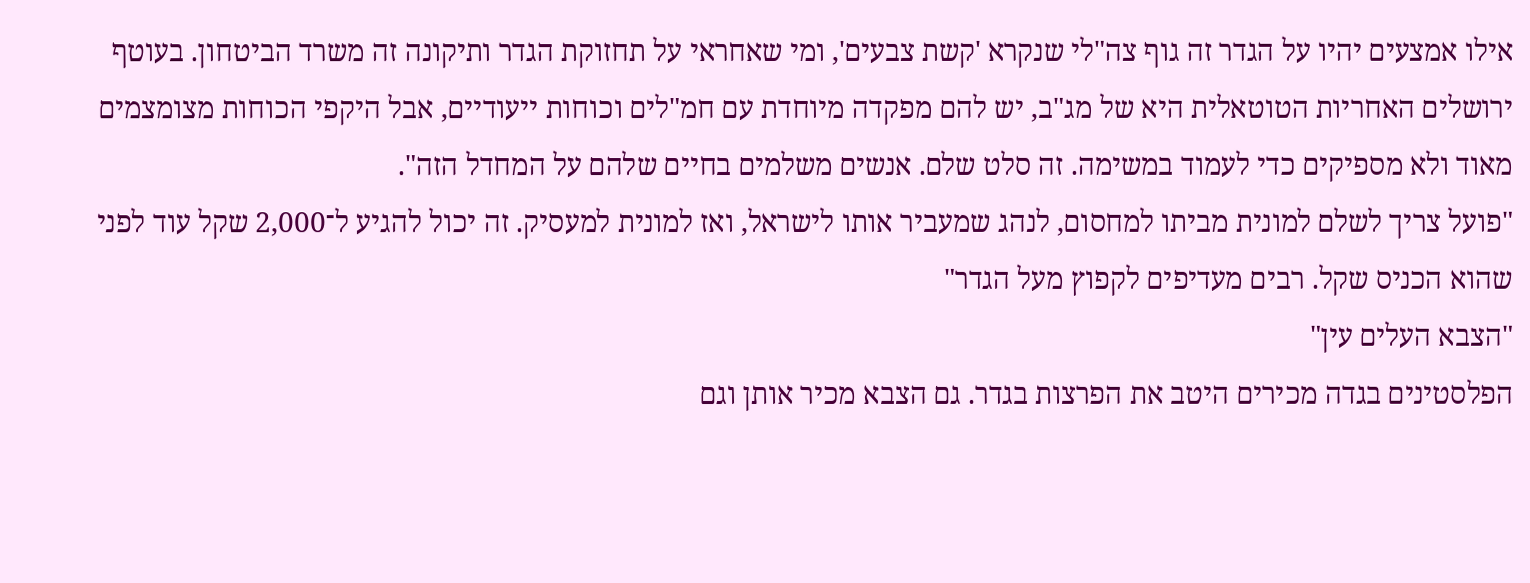אילו אמצעים יהיו על הגדר זה גוף צה"לי שנקרא 'קשת צבעים', ומי שאחראי על תחזוקת הגדר ותיקונה זה משרד הביטחון. בעוטף ירושלים האחריות הטוטאלית היא של מג"ב, יש להם מפקדה מיוחדת עם חמ"לים וכוחות ייעודיים, אבל היקפי הכוחות מצומצמים מאוד ולא מספיקים כדי לעמוד במשימה. זה סלט שלם. אנשים משלמים בחיים שלהם על המחדל הזה".
"פועל צריך לשלם למונית מביתו למחסום, לנהג שמעביר אותו לישראל, ואז למונית למעסיק. זה יכול להגיע ל־2,000 שקל עוד לפני שהוא הכניס שקל. רבים מעדיפים לקפוץ מעל הגדר"
"הצבא העלים עין"
הפלסטינים בגדה מכירים היטב את הפרצות בגדר. גם הצבא מכיר אותן וגם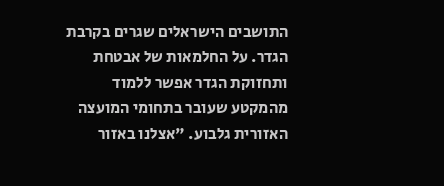התושבים הישראלים שגרים בקרבת הגדר. על החלמאות של אבטחת ותחזוקת הגדר אפשר ללמוד מהמקטע שעובר בתחומי המועצה האזורית גלבוע. "אצלנו באזור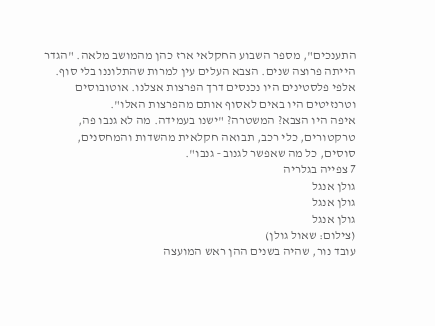התענכים", מספר השבוע החקלאי ארז כהן מהמושב מלאה. "הגדר הייתה פרוצה שנים. הצבא העלים עין למרות שהתלוננו בלי סוף. אלפי פלסטינים היו נכנסים דרך הפרצות אצלנו. אוטובוסים וטרנזיטים היו באים לאסוף אותם מהפרצות האלו".
איפה היו הצבא? המשטרה? "ישנו בעמידה. מה לא גנבו פה, טרקטורים, כלי רכב, תבואה חקלאית מהשדות והמחסנים, סוסים, כל מה שאפשר לגנוב ‑ גנבו".
7 צפייה בגלריה
גולן אנגל
גולן אנגל
גולן אנגל
(צילום: שאול גולן)
עובד נור, שהיה בשנים ההן ראש המועצה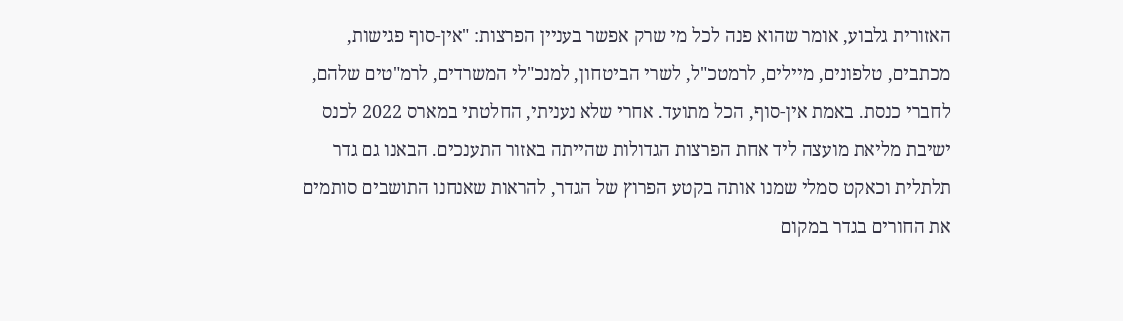האזורית גלבוע, אומר שהוא פנה לכל מי שרק אפשר בעניין הפרצות: "אין-סוף פגישות, מכתבים, טלפונים, מיילים, לרמטכ"ל, לשרי הביטחון, למנכ"לי המשרדים, לרמ"טים שלהם, לחברי כנסת. באמת אין-סוף, הכל מתועד. אחרי שלא נעניתי, החלטתי במארס 2022 לכנס ישיבת מליאת מועצה ליד אחת הפרצות הגדולות שהייתה באזור התענכים. הבאנו גם גדר תלתלית וכאקט סמלי שמנו אותה בקטע הפרוץ של הגדר, להראות שאנחנו התושבים סותמים את החורים בגדר במקום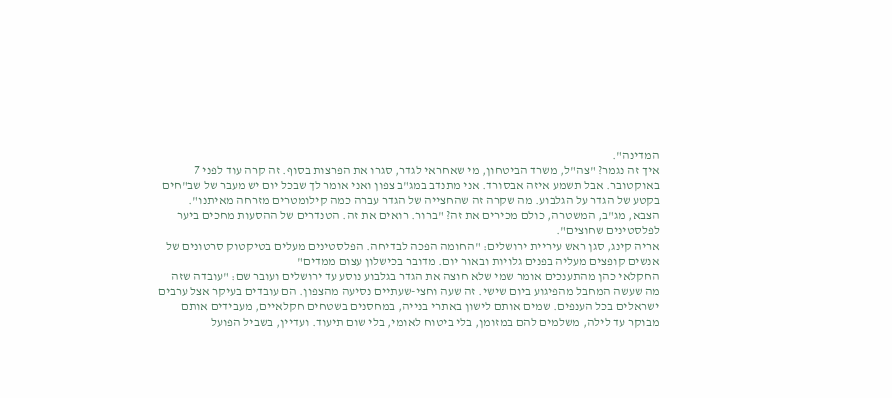המדינה".
איך זה נגמר? "צה"ל, משרד הביטחון, מי שאחראי לגדר, סגרו את הפרצות בסוף. זה קרה עוד לפני 7 באוקטובר. אבל תשמע איזה אבסורד. אני מתנדב במג"ב צפון ואני אומר לך שבכל יום יש מעבר של שב"חים בקטע של הגדר על הגלבוע. מה שקרה זה שהחצייה של הגדר עברה כמה קילומטרים מזרחה מאיתנו".
הצבא, מג"ב, המשטרה, כולם מכירים את זה? "ברור. רואים את זה. הטנדרים של ההסעות מחכים ביער לפלסטינים שחוצים".
אריה קינג, סגן ראש עיריית ירושלים: "החומה הפכה לבדיחה. הפלסטינים מעלים בטיקטוק סרטונים של אנשים קופצים מעליה בפנים גלויות ובאור יום. מדובר בכישלון עצום ממדים"
החקלאי כהן מהתענכים אומר שמי שלא חוצה את הגדר בגלבוע נוסע עד ירושלים ועובר שם: "עובדה שזה מה שעשה המחבל מהפיגוע ביום שישי. זה שעה וחצי-שעתיים נסיעה מהצפון. הם עובדים בעיקר אצל ערבים ישראלים בכל הענפים. שמים אותם לישון באתרי בנייה, במחסנים בשטחים חקלאיים, מעבידים אותם מבוקר עד לילה, משלמים להם במזומן, בלי ביטוח לאומי, בלי שום תיעוד. ועדיין, בשביל הפועל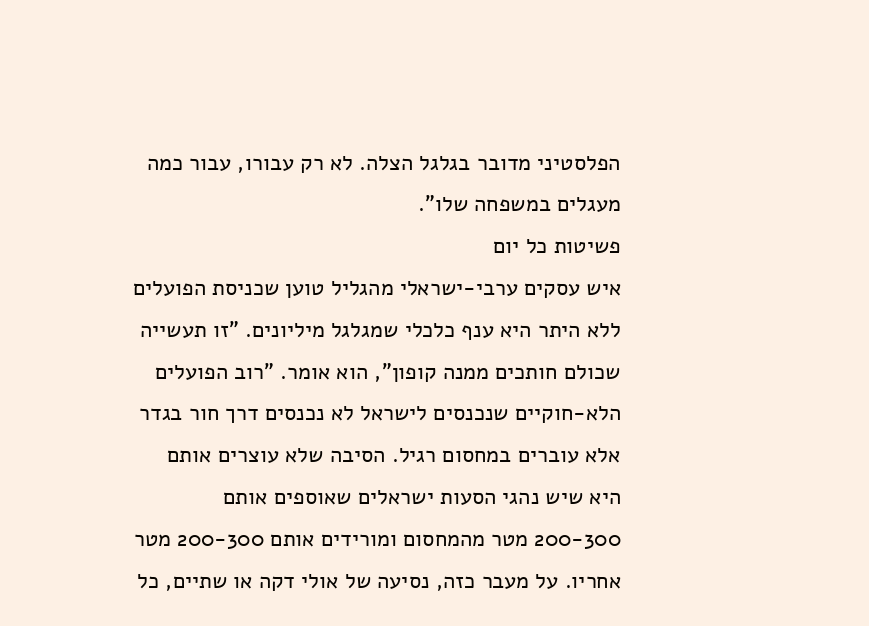הפלסטיני מדובר בגלגל הצלה. לא רק עבורו, עבור כמה מעגלים במשפחה שלו".
פשיטות כל יום
איש עסקים ערבי-ישראלי מהגליל טוען שכניסת הפועלים ללא היתר היא ענף כלכלי שמגלגל מיליונים. "זו תעשייה שכולם חותכים ממנה קופון", הוא אומר. "רוב הפועלים הלא-חוקיים שנכנסים לישראל לא נכנסים דרך חור בגדר אלא עוברים במחסום רגיל. הסיבה שלא עוצרים אותם היא שיש נהגי הסעות ישראלים שאוספים אותם 200-300 מטר מהמחסום ומורידים אותם 200-300 מטר אחריו. על מעבר כזה, נסיעה של אולי דקה או שתיים, כל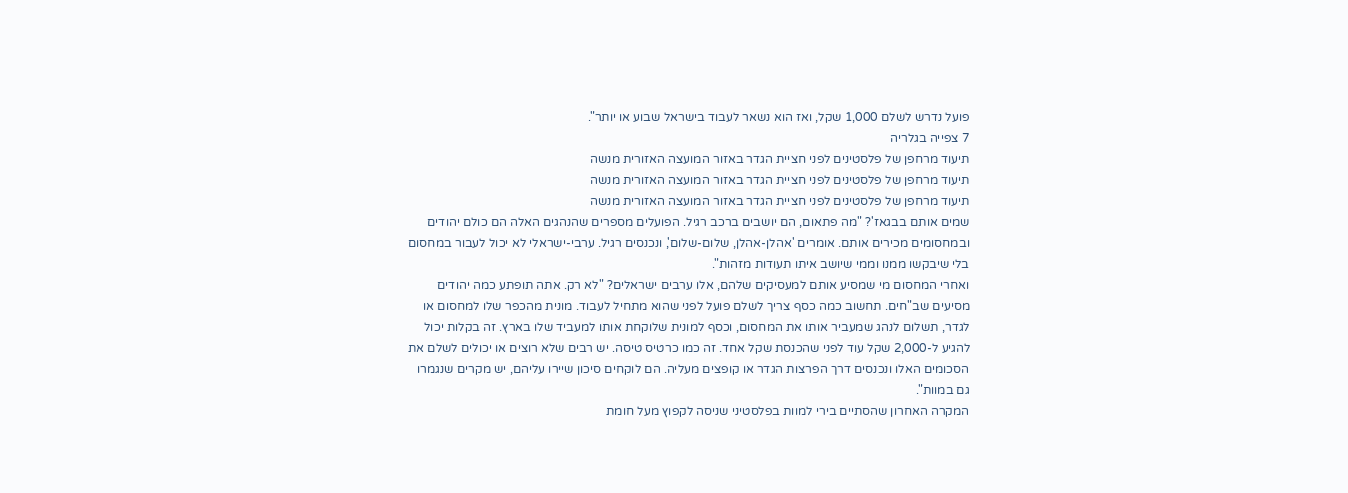פועל נדרש לשלם 1,000 שקל, ואז הוא נשאר לעבוד בישראל שבוע או יותר".
7 צפייה בגלריה
תיעוד מרחפן של פלסטינים לפני חציית הגדר באזור המועצה האזורית מנשה
תיעוד מרחפן של פלסטינים לפני חציית הגדר באזור המועצה האזורית מנשה
תיעוד מרחפן של פלסטינים לפני חציית הגדר באזור המועצה האזורית מנשה
שמים אותם בבגאז'? "מה פתאום, הם יושבים ברכב רגיל. הפועלים מספרים שהנהגים האלה הם כולם יהודים ובמחסומים מכירים אותם. אומרים 'אהלן-אהלן, שלום-שלום', ונכנסים רגיל. ערבי-ישראלי לא יכול לעבור במחסום בלי שיבקשו ממנו וממי שיושב איתו תעודות מזהות".
ואחרי המחסום מי שמסיע אותם למעסיקים שלהם, אלו ערבים ישראלים? "לא רק. אתה תופתע כמה יהודים מסיעים שב"חים. תחשוב כמה כסף צריך לשלם פועל לפני שהוא מתחיל לעבוד. מונית מהכפר שלו למחסום או לגדר, תשלום לנהג שמעביר אותו את המחסום, וכסף למונית שלוקחת אותו למעביד שלו בארץ. זה בקלות יכול להגיע ל-2,000 שקל עוד לפני שהכנסת שקל אחד. זה כמו כרטיס טיסה. יש רבים שלא רוצים או יכולים לשלם את הסכומים האלו ונכנסים דרך הפרצות הגדר או קופצים מעליה. הם לוקחים סיכון שיירו עליהם, יש מקרים שנגמרו גם במוות".
המקרה האחרון שהסתיים בירי למוות בפלסטיני שניסה לקפוץ מעל חומת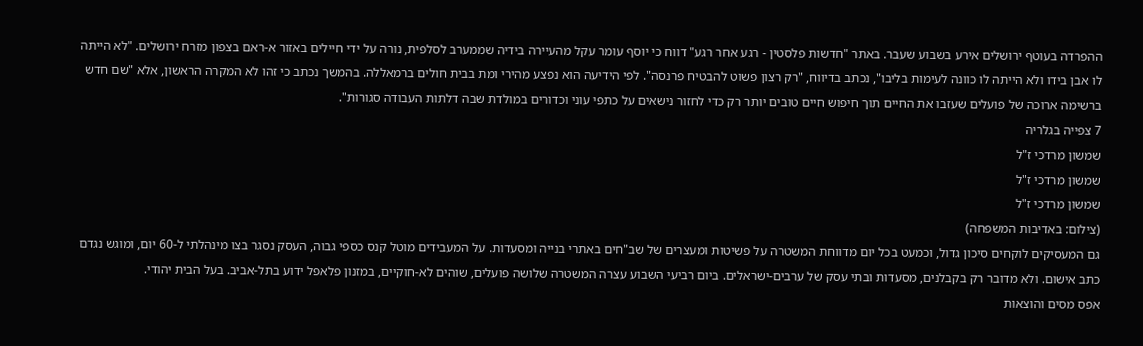ההפרדה בעוטף ירושלים אירע בשבוע שעבר. באתר "חדשות פלסטין ‑ רגע אחר רגע" דווח כי יוסף עומר עקל מהעיירה בידיה שממערב לסלפית, נורה על ידי חיילים באזור א-ראם בצפון מזרח ירושלים. "לא הייתה לו אבן בידו ולא הייתה לו כוונה לעימות בליבו", נכתב בדיווח, "רק רצון פשוט להבטיח פרנסה". לפי הידיעה הוא נפצע מהירי ומת בבית חולים ברמאללה. בהמשך נכתב כי זהו לא המקרה הראשון, אלא "שם חדש ברשימה ארוכה של פועלים שעזבו את החיים תוך חיפוש חיים טובים יותר רק כדי לחזור נישאים על כתפי עוני וכדורים במולדת שבה דלתות העבודה סגורות".
7 צפייה בגלריה
שמשון מרדכי ז"ל
שמשון מרדכי ז"ל
שמשון מרדכי ז"ל
(צילום: באדיבות המשפחה)
גם המעסיקים לוקחים סיכון גדול, וכמעט בכל יום מדווחת המשטרה על פשיטות ומעצרים של שב"חים באתרי בנייה ומסעדות. על המעבידים מוטל קנס כספי גבוה, העסק נסגר בצו מינהלתי ל-60 יום, ומוגש נגדם כתב אישום. ולא מדובר רק בקבלנים, מסעדות ובתי עסק של ערבים-ישראלים. ביום רביעי השבוע עצרה המשטרה שלושה פועלים, שוהים לא-חוקיים, במזנון פלאפל ידוע בתל-אביב. בעל הבית יהודי.
אפס מסים והוצאות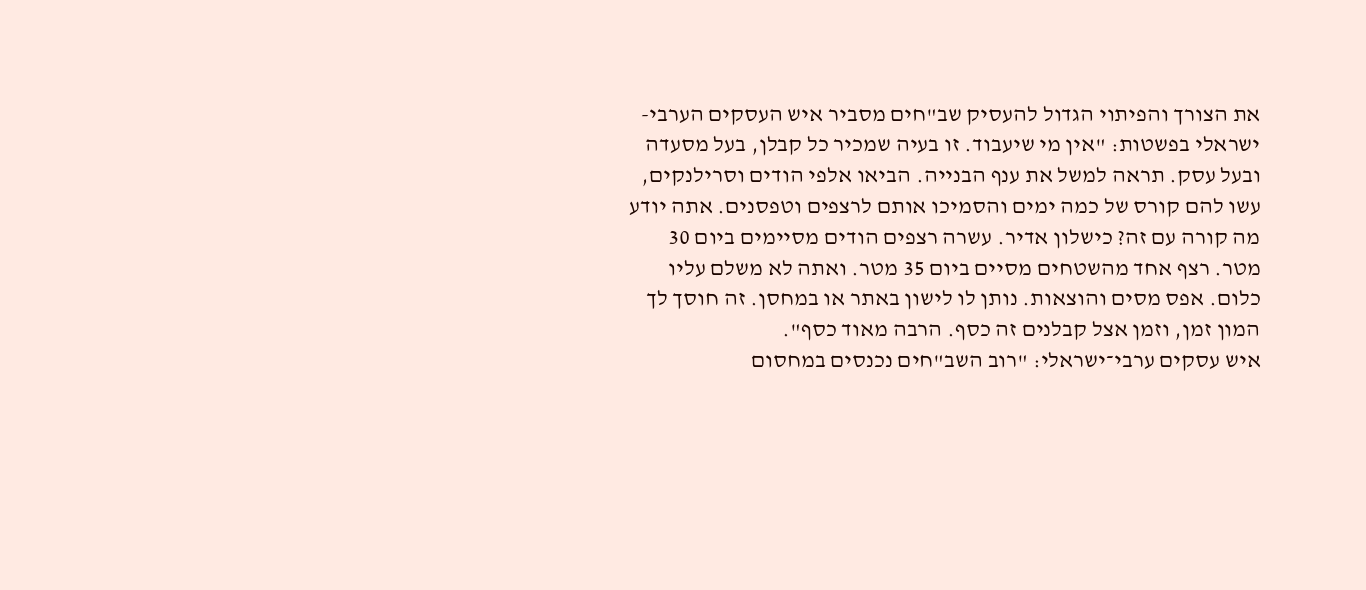את הצורך והפיתוי הגדול להעסיק שב"חים מסביר איש העסקים הערבי-ישראלי בפשטות: "אין מי שיעבוד. זו בעיה שמכיר כל קבלן, בעל מסעדה ובעל עסק. תראה למשל את ענף הבנייה. הביאו אלפי הודים וסרילנקים, עשו להם קורס של כמה ימים והסמיכו אותם לרצפים וטפסנים. אתה יודע מה קורה עם זה? כישלון אדיר. עשרה רצפים הודים מסיימים ביום 30 מטר. רצף אחד מהשטחים מסיים ביום 35 מטר. ואתה לא משלם עליו כלום. אפס מסים והוצאות. נותן לו לישון באתר או במחסן. זה חוסך לך המון זמן, וזמן אצל קבלנים זה כסף. הרבה מאוד כסף".
איש עסקים ערבי־ישראלי: "רוב השב"חים נכנסים במחסום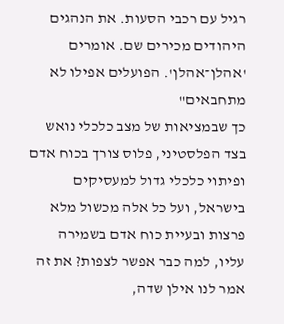רגיל עם רכבי הסעות. את הנהגים היהודים מכירים שם. אומרים 'אהלן־אהלן'. הפועלים אפילו לא מתחבאים"
כך שבמציאות של מצב כלכלי נואש בצד הפלסטיני, פלוס צורך בכוח אדם ופיתוי כלכלי גדול למעסיקים בישראל, ועל כל אלה מכשול מלא פרצות ובעיית כוח אדם בשמירה עליו, למה כבר אפשר לצפות? את זה אמר לנו אילן שדה,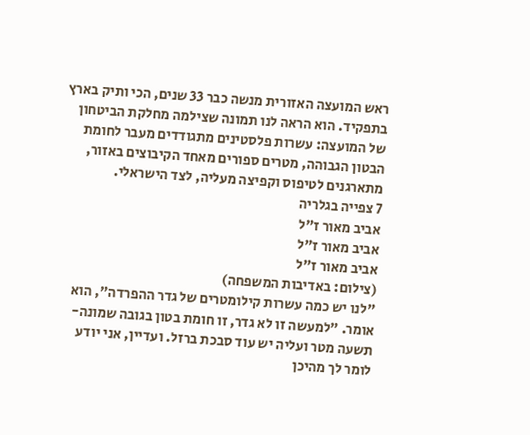ראש המועצה האזורית מנשה כבר 33 שנים, הכי ותיק בארץ בתפקיד. הוא הראה לנו תמונה שצילמה מחלקת הביטחון של המועצה: עשרות פלסטינים מתגודדים מעבר לחומת הבטון הגבוהה, מטרים ספורים מאחד הקיבוצים באזור, מתארגנים לטיפוס וקפיצה מעליה, לצד הישראלי.
7 צפייה בגלריה
אביב מאור ז"ל
אביב מאור ז"ל
אביב מאור ז"ל
(צילום: באדיבות המשפחה)
"לנו יש כמה עשרות קילומטרים של גדר ההפרדה", הוא אומר. "למעשה זו לא גדר, זו חומת בטון בגובה שמונה-תשעה מטר ועליה יש עוד סבכת ברזל. ועדיין, אני יודע לומר לך מהיכן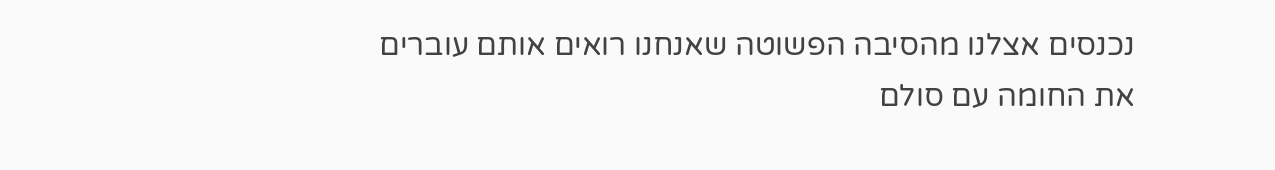נכנסים אצלנו מהסיבה הפשוטה שאנחנו רואים אותם עוברים את החומה עם סולם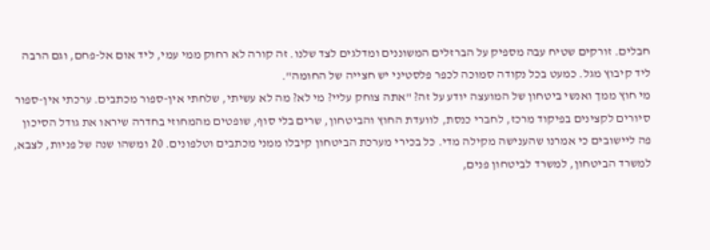חבלים. זורקים שטיח עבה מספיק על הברזלים המשוננים ומדלגים לצד שלנו. זה קורה לא רחוק ממי עמי, ליד אום אל-פחם, וגם הרבה ליד קיבוץ מגל. כמעט בכל נקודה סמוכה לכפר פלסטיני יש חצייה של החומה".
מי חוץ ממך ואנשי ביטחון של המועצה יודע על זה? "אתה צוחק עליי? מי לא? מה לא עשיתי, שלחתי אין-ספור מכתבים. ערכתי אין-ספור סיורים לקצינים בפיקוד מרכז, לחברי כנסת, לוועדת החוץ והביטחון, שרים בלי סוף, שופטים מהמחוזי בחדרה שיראו את גודל הסיכון פה ליישובים כי אמרנו שהענישה מקילה מדי. כל בכירי מערכת הביטחון קיבלו ממני מכתבים וטלפונים. 20 ומשהו שנה של פניות, לצבא, למשרד הביטחון, למשרד לביטחון פנים,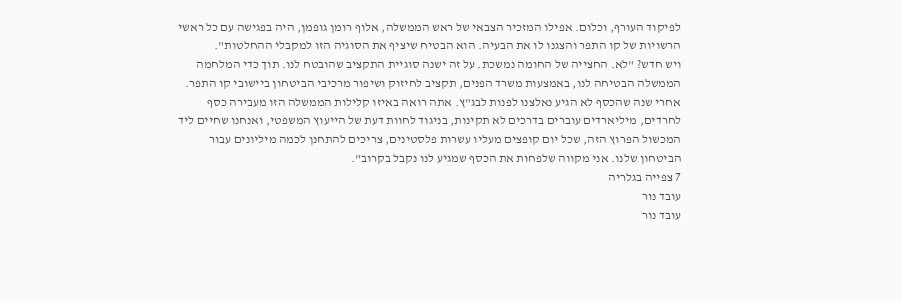לפיקוד העורף, וכלום. אפילו המזכיר הצבאי של ראש הממשלה, אלוף רומן גופמן, היה בפגישה עם כל ראשי הרשויות של קו התפר והצגנו לו את הבעיה. הוא הבטיח שיציף את הסוגיה הזו למקבלי ההחלטות".
ויש חדש? "לא. החצייה של החומה נמשכת. על זה ישנה סוגיית התקציב שהובטח לנו. תוך כדי המלחמה הממשלה הבטיחה לנו, באמצעות משרד הפנים, תקציב לחיזוק ושיפור מרכיבי הביטחון ביישובי קו התפר. אחרי שנה שהכסף לא הגיע נאלצנו לפנות לבג"ץ. אתה רואה באיזו קלילות הממשלה הזו מעבירה כסף לחרדים, מיליארדים עוברים בדרכים לא תקינות, בניגוד לחוות דעת של הייעוץ המשפטי, ואנחנו שחיים ליד המכשול הפרוץ הזה, שכל יום קופצים מעליו עשרות פלסטינים, צריכים להתחנן לכמה מיליונים עבור הביטחון שלנו. אני מקווה שלפחות את הכסף שמגיע לנו נקבל בקרוב".
7 צפייה בגלריה
עובד נור
עובד נור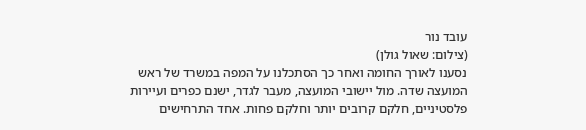עובד נור
(צילום: שאול גולן)
נסענו לאורך החומה ואחר כך הסתכלנו על המפה במשרד של ראש המועצה שדה. מול יישובי המועצה, מעבר לגדר, ישנם כפרים ועיירות פלסטיניים, חלקם קרובים יותר וחלקם פחות. אחד התרחישים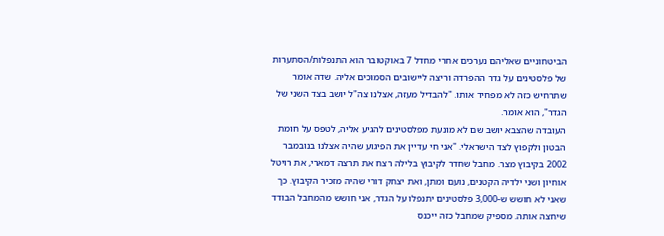הביטחוניים שאליהם נערכים אחרי מחדל 7 באוקטובר הוא התנפלות/הסתערות של פלסטינים על גדר ההפרדה וריצה ליישובים הסמוכים אליה. שדה אומר שתרחיש כזה לא מפחיד אותו. "להבדיל מעזה, אצלנו צה"ל יושב בצד השני של הגדר", הוא אומר.
העובדה שהצבא יושב שם לא מונעת מפלסטינים להגיע אליה, לטפס על חומת הבטון ולקפוץ לצד הישראלי. "אני חי עדיין את הפיגוע שהיה אצלנו בנובמבר 2002 בקיבוץ מצר. מחבל שחדר לקיבוץ בלילה רצח את תרצה דמארי, את רויטל אוחיון ושני ילדיה הקטנים, נועם ומתן, ואת יצחק דורי שהיה מזכיר הקיבוץ. כך שאני לא חושש ש-3,000 פלסטינים יתנפלו על הגדר, אני חושש מהמחבל הבודד שיחצה אותה. מספיק שמחבל כזה ייכנס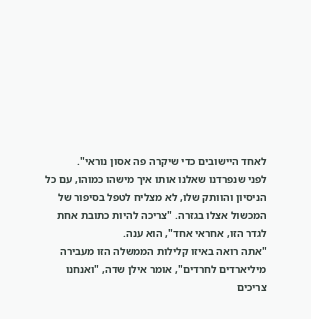לאחד היישובים כדי שיקרה פה אסון נוראי".
לפני שנפרדנו שאלנו אותו איך מישהו כמוהו, עם כל הניסיון והוותק שלו, לא מצליח לטפל בסיפור של המכשול אצלו בגזרה. "צריכה להיות כתובת אחת לגדר הזו, אחראי אחד", הוא ענה.
"אתה רואה באיזו קלילות הממשלה הזו מעבירה מיליארדים לחרדים", אומר אילן שדה, "ואנחנו צריכים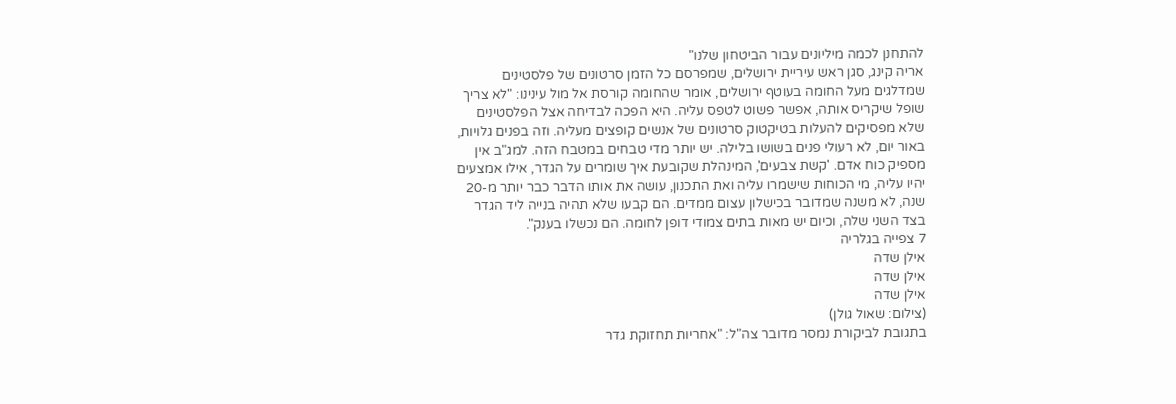להתחנן לכמה מיליונים עבור הביטחון שלנו"
אריה קינג, סגן ראש עיריית ירושלים, שמפרסם כל הזמן סרטונים של פלסטינים שמדלגים מעל החומה בעוטף ירושלים, אומר שהחומה קורסת אל מול עינינו: "לא צריך שופל שיקריס אותה, אפשר פשוט לטפס עליה. היא הפכה לבדיחה אצל הפלסטינים שלא מפסיקים להעלות בטיקטוק סרטונים של אנשים קופצים מעליה. וזה בפנים גלויות, באור יום, לא רעולי פנים בשושו בלילה. יש יותר מדי טבחים במטבח הזה. למג"ב אין מספיק כוח אדם. 'קשת צבעים', המינהלת שקובעת איך שומרים על הגדר, אילו אמצעים יהיו עליה, מי הכוחות שישמרו עליה ואת התכנון, עושה את אותו הדבר כבר יותר מ-20 שנה, לא משנה שמדובר בכישלון עצום ממדים. הם קבעו שלא תהיה בנייה ליד הגדר בצד השני שלה, וכיום יש מאות בתים צמודי דופן לחומה. הם נכשלו בענק".
7 צפייה בגלריה
אילן שדה
אילן שדה
אילן שדה
(צילום: שאול גולן)
בתגובת לביקורת נמסר מדובר צה"ל: "אחריות תחזוקת גדר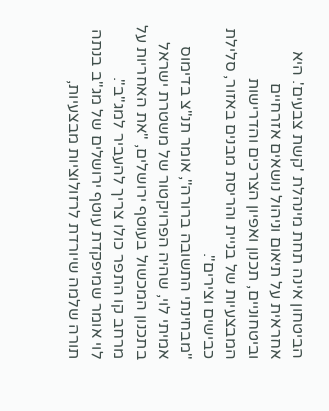הביטחון אינה תחת מינהלת 'קשת צבעים'. היא אחראית על תיאום וניהול נושאים אזרחיים וביטחוניים, תכנון ואפיון הצרכים והדרישות המבצעיות של בניית והריסת מבנים באזור, סלילת כבישים וצירים".
"מבחינתי התשובה ברורה", אומר תנ"צ בדימוס אמיתי לוי, שהיה הפרויקטור של משטרת ישראל בתכנון המכשול בעוטף ירושלים, "את האחריות על מרחב קו התפר כולו צריך להעביר למג"ב".
לוי אומר שמיפקדת עוטף ירושלים של מג"ב בנתה תורה שלמה שיורדת לרזולוציות מבצעיות,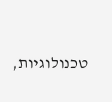טכנולוגיות,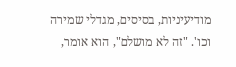מודיעיניות, בסיסים, מגדלי שמירה וכו'. "זה לא מושלם", הוא אומר,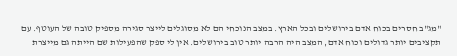"מג"ב חסרים בכוח אדם בירושלים ובכל הארץ. במצב הנוכחי הם לא מסוגלים לייצר סגירה מספיק טובה של העוטף. עם תקציבים יותר גדולים וכוח אדם, המצב היה הרבה יותר טוב בירושלים. אין לי ספק שהפעילות שם הייתה גם מייצרת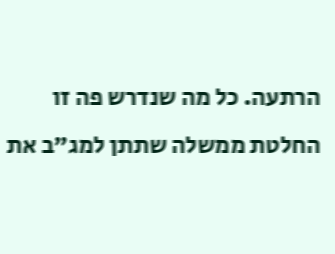הרתעה. כל מה שנדרש פה זו החלטת ממשלה שתתן למג"ב את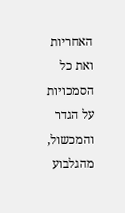האחריות ואת כל הסמכויות על הגדר והמכשול, מהגלבוע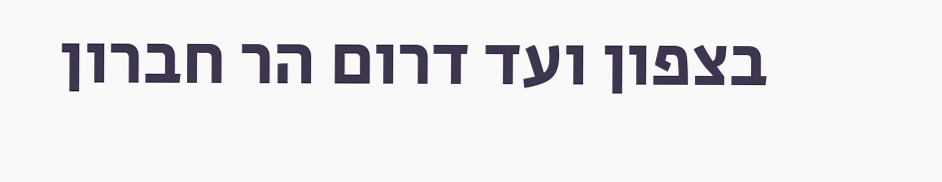בצפון ועד דרום הר חברון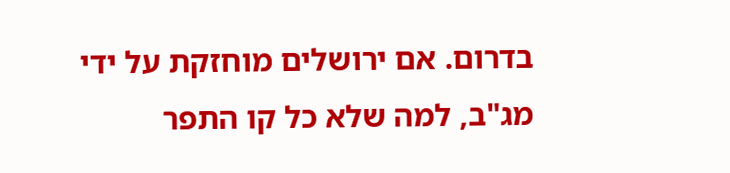בדרום. אם ירושלים מוחזקת על ידי מג"ב, למה שלא כל קו התפר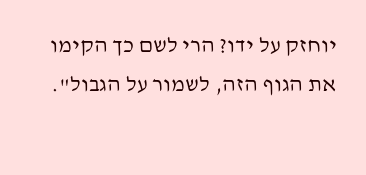יוחזק על ידו? הרי לשם כך הקימו את הגוף הזה, לשמור על הגבול".